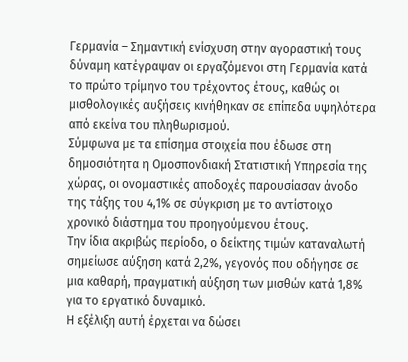Γερμανία – Σημαντική ενίσχυση στην αγοραστική τους δύναμη κατέγραψαν οι εργαζόμενοι στη Γερμανία κατά το πρώτο τρίμηνο του τρέχοντος έτους, καθώς οι μισθολογικές αυξήσεις κινήθηκαν σε επίπεδα υψηλότερα από εκείνα του πληθωρισμού.
Σύμφωνα με τα επίσημα στοιχεία που έδωσε στη δημοσιότητα η Ομοσπονδιακή Στατιστική Υπηρεσία της χώρας, οι ονομαστικές αποδοχές παρουσίασαν άνοδο της τάξης του 4,1% σε σύγκριση με το αντίστοιχο χρονικό διάστημα του προηγούμενου έτους.
Την ίδια ακριβώς περίοδο, ο δείκτης τιμών καταναλωτή σημείωσε αύξηση κατά 2,2%, γεγονός που οδήγησε σε μια καθαρή, πραγματική αύξηση των μισθών κατά 1,8% για το εργατικό δυναμικό.
Η εξέλιξη αυτή έρχεται να δώσει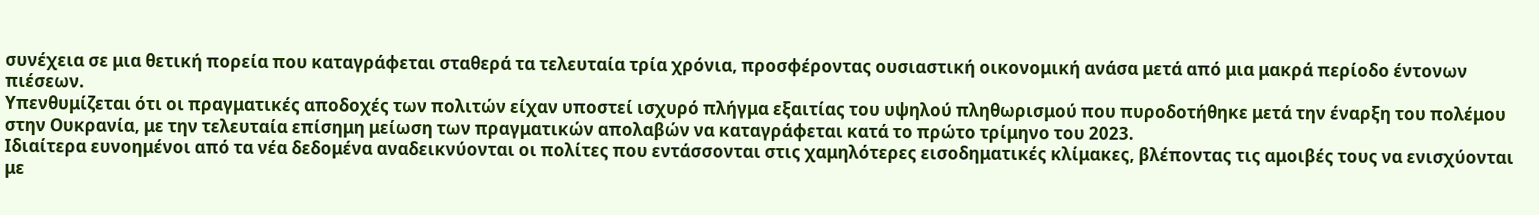συνέχεια σε μια θετική πορεία που καταγράφεται σταθερά τα τελευταία τρία χρόνια, προσφέροντας ουσιαστική οικονομική ανάσα μετά από μια μακρά περίοδο έντονων πιέσεων.
Υπενθυμίζεται ότι οι πραγματικές αποδοχές των πολιτών είχαν υποστεί ισχυρό πλήγμα εξαιτίας του υψηλού πληθωρισμού που πυροδοτήθηκε μετά την έναρξη του πολέμου στην Ουκρανία, με την τελευταία επίσημη μείωση των πραγματικών απολαβών να καταγράφεται κατά το πρώτο τρίμηνο του 2023.
Ιδιαίτερα ευνοημένοι από τα νέα δεδομένα αναδεικνύονται οι πολίτες που εντάσσονται στις χαμηλότερες εισοδηματικές κλίμακες, βλέποντας τις αμοιβές τους να ενισχύονται με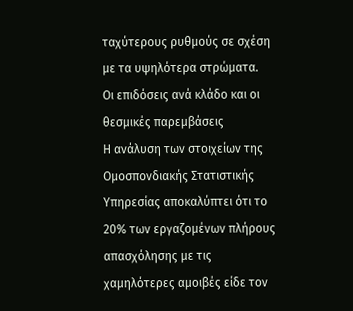ταχύτερους ρυθμούς σε σχέση με τα υψηλότερα στρώματα.
Οι επιδόσεις ανά κλάδο και οι θεσμικές παρεμβάσεις
Η ανάλυση των στοιχείων της Ομοσπονδιακής Στατιστικής Υπηρεσίας αποκαλύπτει ότι το 20% των εργαζομένων πλήρους απασχόλησης με τις χαμηλότερες αμοιβές είδε τον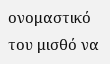ονομαστικό του μισθό να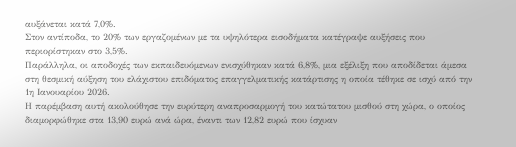αυξάνεται κατά 7,0%.
Στον αντίποδα, το 20% των εργαζομένων με τα υψηλότερα εισοδήματα κατέγραψε αυξήσεις που περιορίστηκαν στο 3,5%.
Παράλληλα, οι αποδοχές των εκπαιδευόμενων ενισχύθηκαν κατά 6,8%, μια εξέλιξη που αποδίδεται άμεσα στη θεσμική αύξηση του ελάχιστου επιδόματος επαγγελματικής κατάρτισης η οποία τέθηκε σε ισχύ από την 1η Ιανουαρίου 2026.
Η παρέμβαση αυτή ακολούθησε την ευρύτερη αναπροσαρμογή του κατώτατου μισθού στη χώρα, ο οποίος διαμορφώθηκε στα 13,90 ευρώ ανά ώρα, έναντι των 12,82 ευρώ που ίσχυαν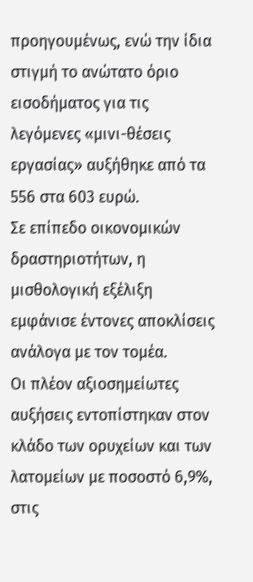προηγουμένως, ενώ την ίδια στιγμή το ανώτατο όριο εισοδήματος για τις λεγόμενες «μινι-θέσεις εργασίας» αυξήθηκε από τα 556 στα 603 ευρώ.
Σε επίπεδο οικονομικών δραστηριοτήτων, η μισθολογική εξέλιξη εμφάνισε έντονες αποκλίσεις ανάλογα με τον τομέα.
Οι πλέον αξιοσημείωτες αυξήσεις εντοπίστηκαν στον κλάδο των ορυχείων και των λατομείων με ποσοστό 6,9%, στις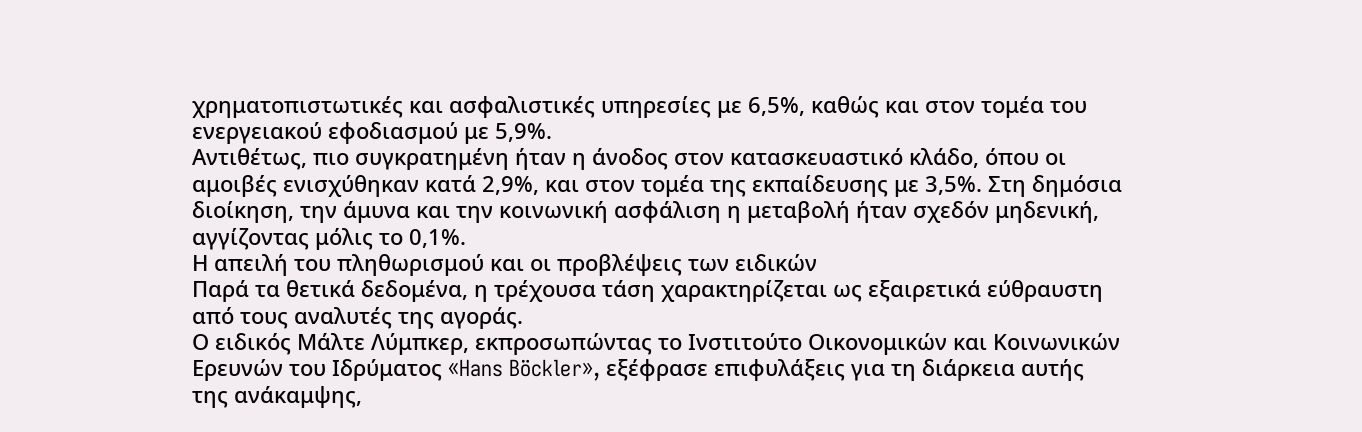χρηματοπιστωτικές και ασφαλιστικές υπηρεσίες με 6,5%, καθώς και στον τομέα του ενεργειακού εφοδιασμού με 5,9%.
Αντιθέτως, πιο συγκρατημένη ήταν η άνοδος στον κατασκευαστικό κλάδο, όπου οι αμοιβές ενισχύθηκαν κατά 2,9%, και στον τομέα της εκπαίδευσης με 3,5%. Στη δημόσια διοίκηση, την άμυνα και την κοινωνική ασφάλιση η μεταβολή ήταν σχεδόν μηδενική, αγγίζοντας μόλις το 0,1%.
Η απειλή του πληθωρισμού και οι προβλέψεις των ειδικών
Παρά τα θετικά δεδομένα, η τρέχουσα τάση χαρακτηρίζεται ως εξαιρετικά εύθραυστη από τους αναλυτές της αγοράς.
Ο ειδικός Μάλτε Λύμπκερ, εκπροσωπώντας το Ινστιτούτο Οικονομικών και Κοινωνικών Ερευνών του Ιδρύματος «Hans Böckler», εξέφρασε επιφυλάξεις για τη διάρκεια αυτής της ανάκαμψης,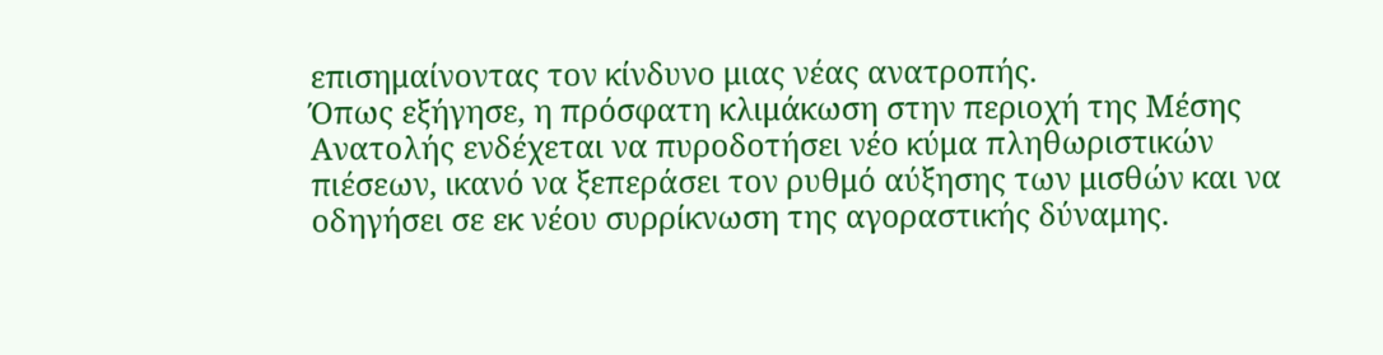επισημαίνοντας τον κίνδυνο μιας νέας ανατροπής.
Όπως εξήγησε, η πρόσφατη κλιμάκωση στην περιοχή της Μέσης Ανατολής ενδέχεται να πυροδοτήσει νέο κύμα πληθωριστικών πιέσεων, ικανό να ξεπεράσει τον ρυθμό αύξησης των μισθών και να οδηγήσει σε εκ νέου συρρίκνωση της αγοραστικής δύναμης.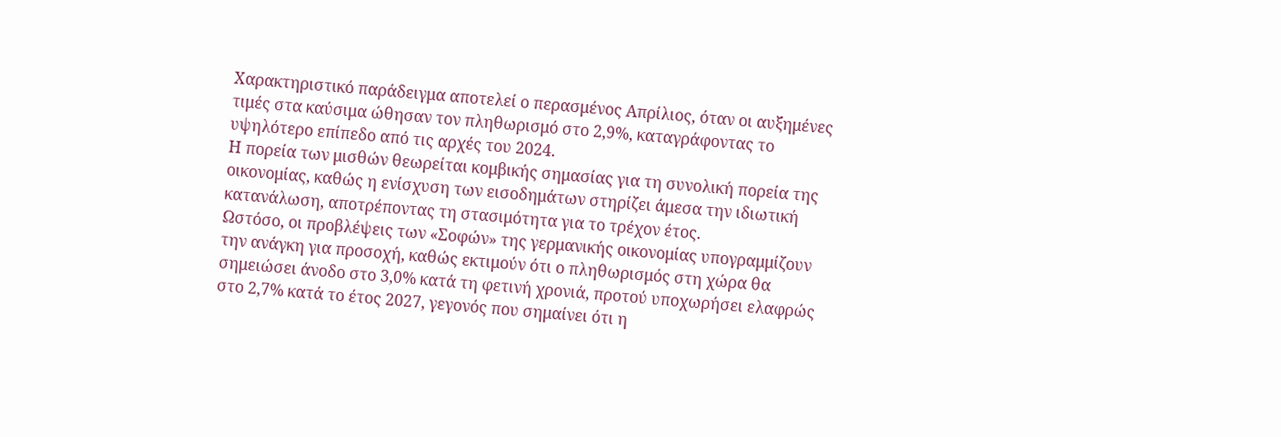Χαρακτηριστικό παράδειγμα αποτελεί ο περασμένος Απρίλιος, όταν οι αυξημένες τιμές στα καύσιμα ώθησαν τον πληθωρισμό στο 2,9%, καταγράφοντας το υψηλότερο επίπεδο από τις αρχές του 2024.
Η πορεία των μισθών θεωρείται κομβικής σημασίας για τη συνολική πορεία της οικονομίας, καθώς η ενίσχυση των εισοδημάτων στηρίζει άμεσα την ιδιωτική κατανάλωση, αποτρέποντας τη στασιμότητα για το τρέχον έτος.
Ωστόσο, οι προβλέψεις των «Σοφών» της γερμανικής οικονομίας υπογραμμίζουν την ανάγκη για προσοχή, καθώς εκτιμούν ότι ο πληθωρισμός στη χώρα θα σημειώσει άνοδο στο 3,0% κατά τη φετινή χρονιά, προτού υποχωρήσει ελαφρώς στο 2,7% κατά το έτος 2027, γεγονός που σημαίνει ότι η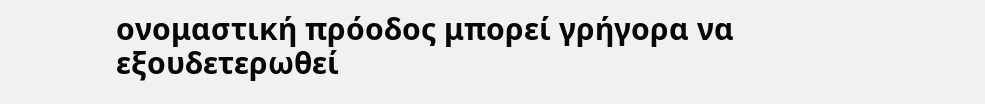ονομαστική πρόοδος μπορεί γρήγορα να εξουδετερωθεί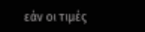εάν οι τιμές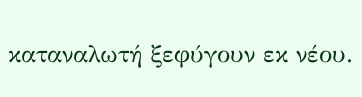καταναλωτή ξεφύγουν εκ νέου.